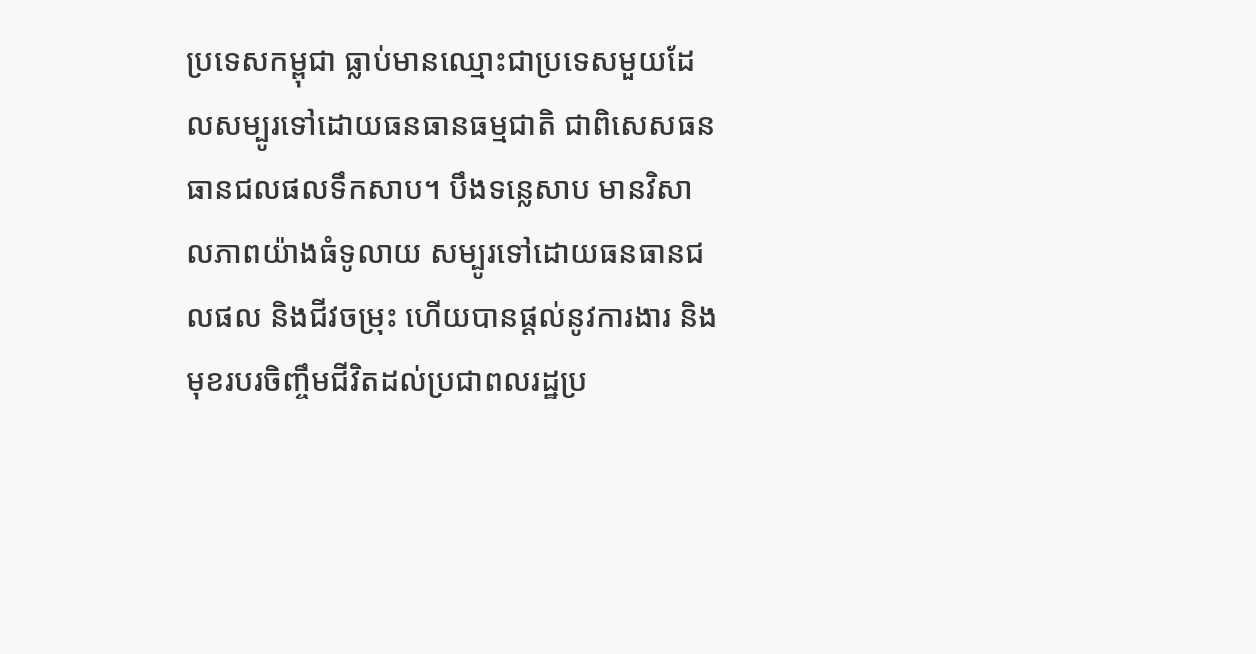ប្រទេសកម្ពុជា ធ្លាប់មានឈ្មោះជាប្រទេសមួយដែលសម្បូរទៅដោយធនធានធម្មជាតិ ជាពិសេសធនធានជលផលទឹកសាប។ បឹងទន្លេសាប មានវិសាលភាពយ៉ាងធំទូលាយ សម្បូរទៅដោយធនធានជលផល និងជីវចម្រុះ ហើយបានផ្ដល់នូវការងារ និងមុខរបរចិញ្ចឹមជីវិតដល់ប្រជាពលរដ្ឋប្រ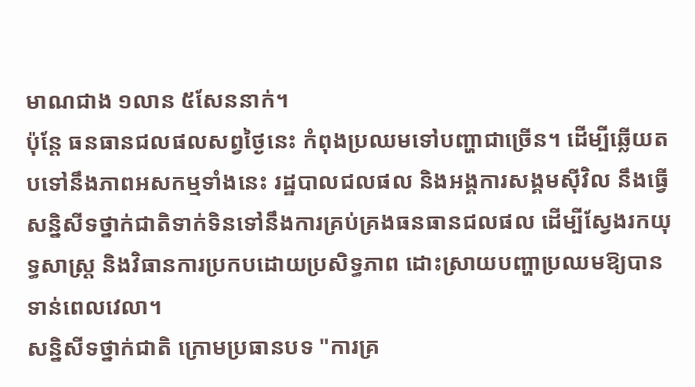មាណជាង ១លាន ៥សែននាក់។
ប៉ុន្តែ ធនធានជលផលសព្វថ្ងៃនេះ កំពុងប្រឈមទៅបញ្ហាជាច្រើន។ ដើម្បីឆ្លើយតបទៅនឹងភាពអសកម្មទាំងនេះ រដ្ឋបាលជលផល និងអង្គការសង្គមស៊ីវិល នឹងធ្វើសន្និសីទថ្នាក់ជាតិទាក់ទិនទៅនឹងការគ្រប់គ្រងធនធានជលផល ដើម្បីស្វែងរកយុទ្ធសាស្ត្រ និងវិធានការប្រកបដោយប្រសិទ្ធភាព ដោះស្រាយបញ្ហាប្រឈមឱ្យបានទាន់ពេលវេលា។
សន្និសីទថ្នាក់ជាតិ ក្រោមប្រធានបទ "ការគ្រ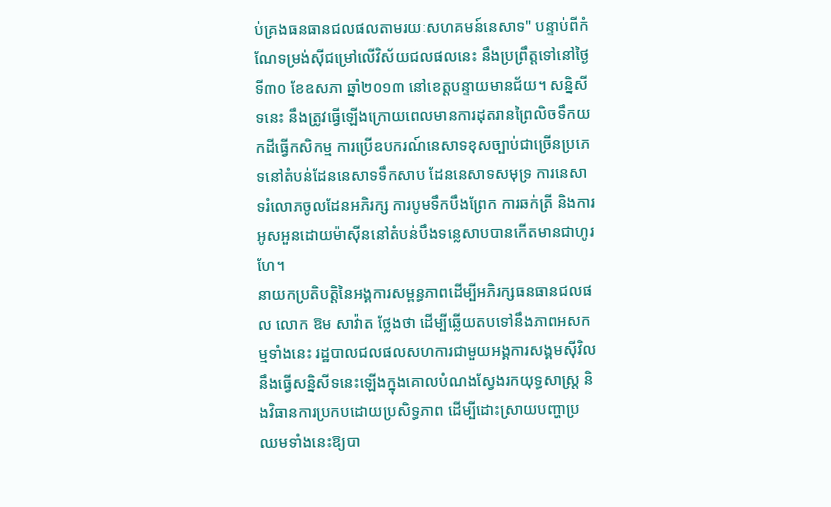ប់គ្រងធនធានជលផលតាមរយៈសហគមន៍នេសាទ" បន្ទាប់ពីកំណែទម្រង់ស៊ីជម្រៅលើវិស័យជលផលនេះ នឹងប្រព្រឹត្តទៅនៅថ្ងៃទី៣០ ខែឧសភា ឆ្នាំ២០១៣ នៅខេត្តបន្ទាយមានជ័យ។ សន្និសីទនេះ នឹងត្រូវធ្វើឡើងក្រោយពេលមានការដុតរានព្រៃលិចទឹកយកដីធ្វើកសិកម្ម ការប្រើឧបករណ៍នេសាទខុសច្បាប់ជាច្រើនប្រភេទនៅតំបន់ដែននេសាទទឹកសាប ដែននេសាទសមុទ្រ ការនេសាទរំលោភចូលដែនអភិរក្ស ការបូមទឹកបឹងព្រែក ការឆក់ត្រី និងការអូសអួនដោយម៉ាស៊ីននៅតំបន់បឹងទន្លេសាបបានកើតមានជាហូរហែ។
នាយកប្រតិបត្តិនៃអង្គការសម្ពន្ធភាពដើម្បីអភិរក្សធនធានជលផល លោក ឱម សាវ៉ាត ថ្លែងថា ដើម្បីឆ្លើយតបទៅនឹងភាពអសកម្មទាំងនេះ រដ្ឋបាលជលផលសហការជាមួយអង្គការសង្គមស៊ីវិល នឹងធ្វើសន្និសីទនេះឡើងក្នុងគោលបំណងស្វែងរកយុទ្ធសាស្ត្រ និងវិធានការប្រកបដោយប្រសិទ្ធភាព ដើម្បីដោះស្រាយបញ្ហាប្រឈមទាំងនេះឱ្យបា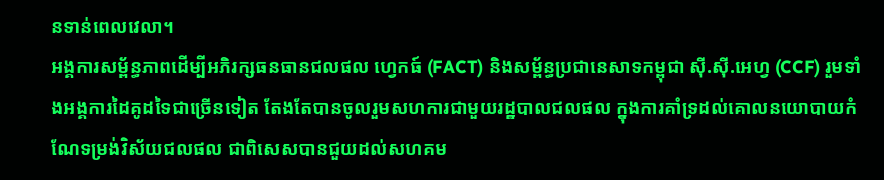នទាន់ពេលវេលា។
អង្គការសម្ព័ន្ធភាពដើម្បីអភិរក្សធនធានជលផល ហ្វេកធ៍ (FACT) និងសម្ព័ន្ធប្រជានេសាទកម្ពុជា ស៊ី.ស៊ី.អេហ្វ (CCF) រួមទាំងអង្គការដៃគូដទៃជាច្រើនទៀត តែងតែបានចូលរួមសហការជាមួយរដ្ឋបាលជលផល ក្នុងការគាំទ្រដល់គោលនយោបាយកំណែទម្រង់វិស័យជលផល ជាពិសេសបានជួយដល់សហគម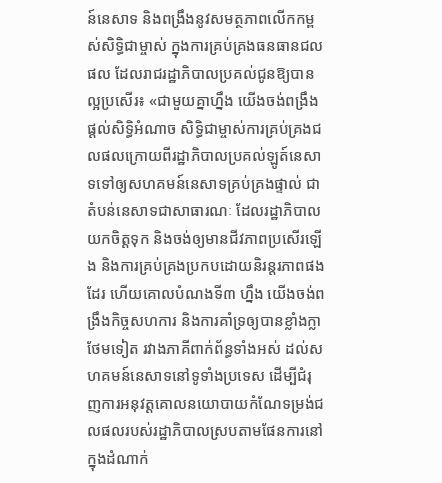ន៍នេសាទ និងពង្រឹងនូវសមត្ថភាពលើកកម្ពស់សិទ្ធិជាម្ចាស់ ក្នុងការគ្រប់គ្រងធនធានជលផល ដែលរាជរដ្ឋាភិបាលប្រគល់ជូនឱ្យបានល្អប្រសើរ៖ «ជាមួយគ្នាហ្នឹង យើងចង់ពង្រឹងផ្ដល់សិទ្ធិអំណាច សិទ្ធិជាម្ចាស់ការគ្រប់គ្រងជលផលក្រោយពីរដ្ឋាភិបាលប្រគល់ឡូត៍នេសាទទៅឲ្យសហគមន៍នេសាទគ្រប់គ្រងផ្ទាល់ ជាតំបន់នេសាទជាសាធារណៈ ដែលរដ្ឋាភិបាលយកចិត្តទុក និងចង់ឲ្យមានជីវភាពប្រសើរឡើង និងការគ្រប់គ្រងប្រកបដោយនិរន្តរភាពផងដែរ ហើយគោលបំណងទី៣ ហ្នឹង យើងចង់ពង្រឹងកិច្ចសហការ និងការគាំទ្រឲ្យបានខ្លាំងក្លាថែមទៀត រវាងភាគីពាក់ព័ន្ធទាំងអស់ ដល់សហគមន៍នេសាទនៅទូទាំងប្រទេស ដើម្បីជំរុញការអនុវត្តគោលនយោបាយកំណែទម្រង់ជលផលរបស់រដ្ឋាភិបាលស្របតាមផែនការនៅក្នុងដំណាក់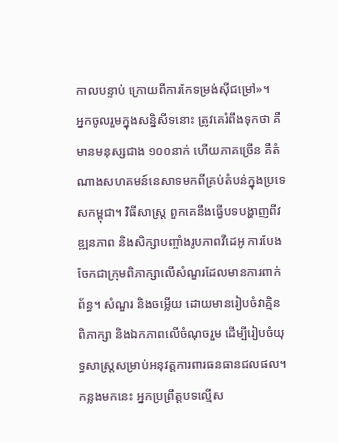កាលបន្ទាប់ ក្រោយពីការកែទម្រង់ស៊ីជម្រៅ»។
អ្នកចូលរួមក្នុងសន្និសីទនោះ ត្រូវគេរំពឹងទុកថា គឺមានមនុស្សជាង ១០០នាក់ ហើយភាគច្រើន គឺតំណាងសហគមន៍នេសាទមកពីគ្រប់តំបន់ក្នុងប្រទេសកម្ពុជា។ វិធីសាស្ត្រ ពួកគេនឹងធ្វើបទបង្ហាញពីវឌ្ឍនភាព និងសិក្សាបញ្ចាំងរូបភាពវីដេអូ ការបែងចែកជាក្រុមពិភាក្សាលើសំណួរដែលមានការពាក់ព័ន្ធ។ សំណួរ និងចម្លើយ ដោយមានរៀបចំវាគ្មិនពិភាក្សា និងឯកភាពលើចំណុចរួម ដើម្បីរៀបចំយុទ្ធសាស្ត្រសម្រាប់អនុវត្តការពារធនធានជលផល។ កន្លងមកនេះ អ្នកប្រព្រឹត្តបទល្មើស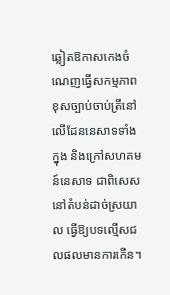ឆ្លៀតឱកាសកេងចំណេញធ្វើសកម្មភាពខុសច្បាប់ចាប់ត្រីនៅលើដែននេសាទទាំងក្នុង និងក្រៅសហគមន៍នេសាទ ជាពិសេសនៅតំបន់ដាច់ស្រយាល ធ្វើឱ្យបទល្មើសជលផលមានការកើន។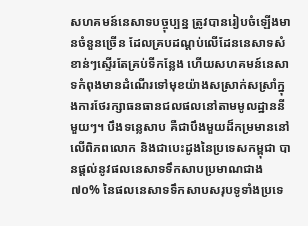សហគមន៍នេសាទបច្ចុប្បន្ន ត្រូវបានរៀបចំឡើងមានចំនួនច្រើន ដែលគ្របដណ្ដប់លើដែននេសាទសំខាន់ៗស្ទើរតែគ្រប់ទីកន្លែង ហើយសហគមន៍នេសាទកំពុងមានដំណើរទៅមុខយ៉ាងសស្រាក់សស្រាំក្នុងការថែរក្សាធនធានជលផលនៅតាមមូលដ្ឋាននីមួយៗ។ បឹងទន្លេសាប គឺជាបឹងមួយដ៏កម្រមាននៅលើពិភពលោក និងជាបេះដូងនៃប្រទេសកម្ពុជា បានផ្ដល់នូវផលនេសាទទឹកសាបប្រមាណជាង ៧០% នៃផលនេសាទទឹកសាបសរុបទូទាំងប្រទេ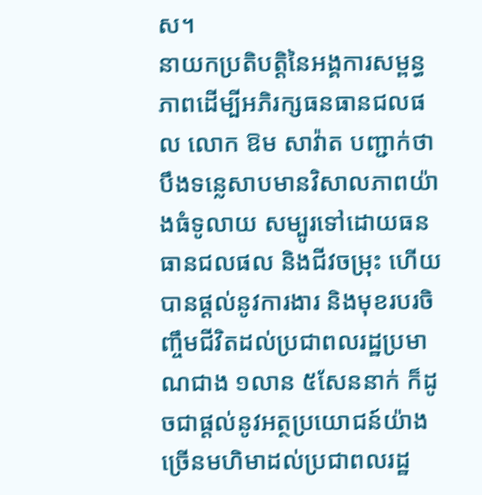ស។
នាយកប្រតិបត្តិនៃអង្គការសម្ពន្ធភាពដើម្បីអភិរក្សធនធានជលផល លោក ឱម សាវ៉ាត បញ្ជាក់ថា បឹងទន្លេសាបមានវិសាលភាពយ៉ាងធំទូលាយ សម្បូរទៅដោយធនធានជលផល និងជីវចម្រុះ ហើយបានផ្ដល់នូវការងារ និងមុខរបរចិញ្ចឹមជីវិតដល់ប្រជាពលរដ្ឋប្រមាណជាង ១លាន ៥សែននាក់ ក៏ដូចជាផ្ដល់នូវអត្ថប្រយោជន៍យ៉ាងច្រើនមហិមាដល់ប្រជាពលរដ្ឋ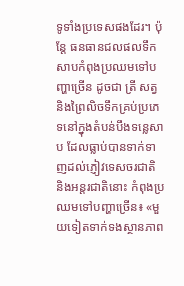ទូទាំងប្រទេសផងដែរ។ ប៉ុន្តែ ធនធានជលផលទឹកសាបកំពុងប្រឈមទៅបញ្ហាច្រើន ដូចជា ត្រី សត្វ និងព្រៃលិចទឹកគ្រប់ប្រភេទនៅក្នុងតំបន់បឹងទន្លេសាប ដែលធ្លាប់បានទាក់ទាញដល់ភ្ញៀវទេសចរជាតិ និងអន្តរជាតិនោះ កំពុងប្រឈមទៅបញ្ហាច្រើន៖ «មួយទៀតទាក់ទងស្ថានភាព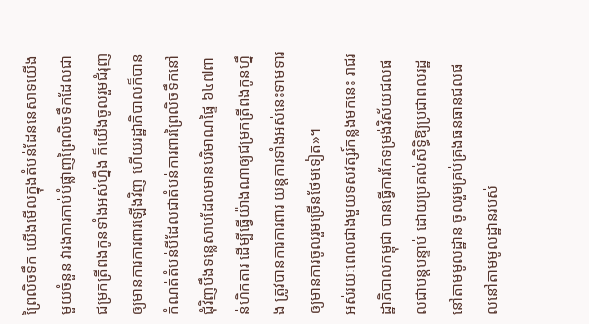ព្រៃលិចទឹក យើងមើលក្នុងតំបន់ដែននេសាទយើងមួយចំនួន វារងការកាប់បំផ្លាញព្រៃលិចទឹកដែលជាជម្រកត្រីពងកូនទាំងអស់ហ្នឹង ក៏យើងចូលរួមជំរុញឲ្យមានការការពារឡើងវិញ ហើយរដ្ឋាភិបាលក៏បានកំណត់តំបន់បីដែលជាតំបន់ការពារព្រៃលិចទឹកនៅជុំវិញបឹងទន្លេសាបដែលមានបរិមាណផ្ទៃ ៦៤៧ពាន់ហិកតារ ដើម្បីធ្វើយ៉ាងណាឲ្យជម្រកត្រីពងកូនហ្នឹង ត្រូវបានការការពារ យន្តការទាំងអស់នេះទាមទារឲ្យមានការចូលរួមច្រើនថែមទៀត»។
អស់រយៈពេលជាងមួយទសវត្សរ៍កន្លងមកនេះ រាជរដ្ឋាភិបាលកម្ពុជា បានធ្វើការកែទម្រង់វិស័យជលផលជាបន្តបន្ទាប់ ដោយប្រគល់សិទ្ធិឱ្យប្រជាពលរដ្ឋនៅតាមមូលដ្ឋាន ចូលរួមគ្រប់គ្រងធនធានជលផលនៅតាមមូលដ្ឋានរបស់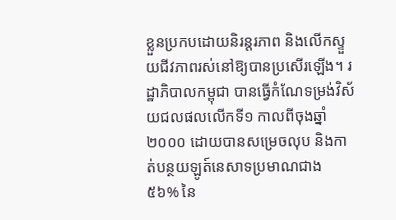ខ្លួនប្រកបដោយនិរន្តរភាព និងលើកស្ទួយជីវភាពរស់នៅឱ្យបានប្រសើរឡើង។ រដ្ឋាភិបាលកម្ពុជា បានធ្វើកំណែទម្រង់វិស័យជលផលលើកទី១ កាលពីចុងឆ្នាំ២០០០ ដោយបានសម្រេចលុប និងកាត់បន្ថយឡូត៍នេសាទប្រមាណជាង ៥៦% នៃ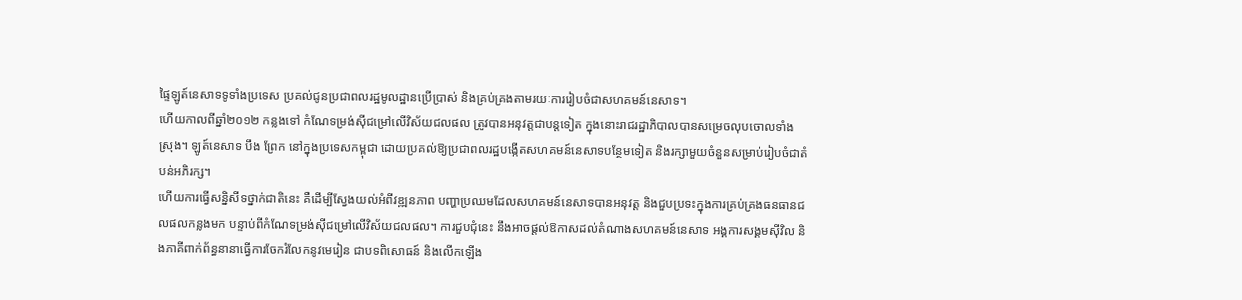ផ្ទៃឡូត៍នេសាទទូទាំងប្រទេស ប្រគល់ជូនប្រជាពលរដ្ឋមូលដ្ឋានប្រើប្រាស់ និងគ្រប់គ្រងតាមរយៈការរៀបចំជាសហគមន៍នេសាទ។
ហើយកាលពីឆ្នាំ២០១២ កន្លងទៅ កំណែទម្រង់ស៊ីជម្រៅលើវិស័យជលផល ត្រូវបានអនុវត្តជាបន្តទៀត ក្នុងនោះរាជរដ្ឋាភិបាលបានសម្រេចលុបចោលទាំងស្រុង។ ឡូត៍នេសាទ បឹង ព្រែក នៅក្នុងប្រទេសកម្ពុជា ដោយប្រគល់ឱ្យប្រជាពលរដ្ឋបង្កើតសហគមន៍នេសាទបន្ថែមទៀត និងរក្សាមួយចំនួនសម្រាប់រៀបចំជាតំបន់អភិរក្ស។
ហើយការធ្វើសន្និសីទថ្នាក់ជាតិនេះ គឺដើម្បីស្វែងយល់អំពីវឌ្ឍនភាព បញ្ហាប្រឈមដែលសហគមន៍នេសាទបានអនុវត្ត និងជួបប្រទះក្នុងការគ្រប់គ្រងធនធានជលផលកន្លងមក បន្ទាប់ពីកំណែទម្រង់ស៊ីជម្រៅលើវិស័យជលផល។ ការជួបជុំនេះ នឹងអាចផ្ដល់ឱកាសដល់តំណាងសហគមន៍នេសាទ អង្គការសង្គមស៊ីវិល និងភាគីពាក់ព័ន្ធនានាធ្វើការចែករំលែកនូវមេរៀន ជាបទពិសោធន៍ និងលើកឡើង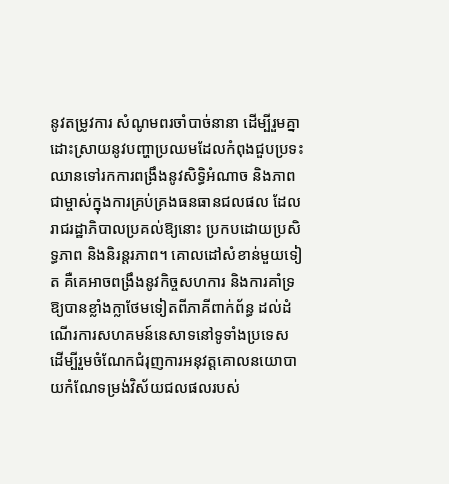នូវតម្រូវការ សំណូមពរចាំបាច់នានា ដើម្បីរួមគ្នាដោះស្រាយនូវបញ្ហាប្រឈមដែលកំពុងជួបប្រទះ ឈានទៅរកការពង្រឹងនូវសិទ្ធិអំណាច និងភាពជាម្ចាស់ក្នុងការគ្រប់គ្រងធនធានជលផល ដែលរាជរដ្ឋាភិបាលប្រគល់ឱ្យនោះ ប្រកបដោយប្រសិទ្ធភាព និងនិរន្តរភាព។ គោលដៅសំខាន់មួយទៀត គឺគេអាចពង្រឹងនូវកិច្ចសហការ និងការគាំទ្រឱ្យបានខ្លាំងក្លាថែមទៀតពីភាគីពាក់ព័ន្ធ ដល់ដំណើរការសហគមន៍នេសាទនៅទូទាំងប្រទេស ដើម្បីរួមចំណែកជំរុញការអនុវត្តគោលនយោបាយកំណែទម្រង់វិស័យជលផលរបស់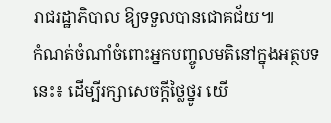រាជរដ្ឋាភិបាល ឱ្យទទួលបានជោគជ័យ៕
កំណត់ចំណាំចំពោះអ្នកបញ្ចូលមតិនៅក្នុងអត្ថបទនេះ៖ ដើម្បីរក្សាសេចក្ដីថ្លៃថ្នូរ យើ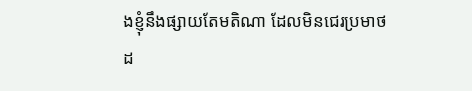ងខ្ញុំនឹងផ្សាយតែមតិណា ដែលមិនជេរប្រមាថដ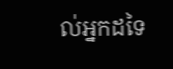ល់អ្នកដទៃ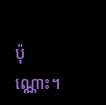ប៉ុណ្ណោះ។